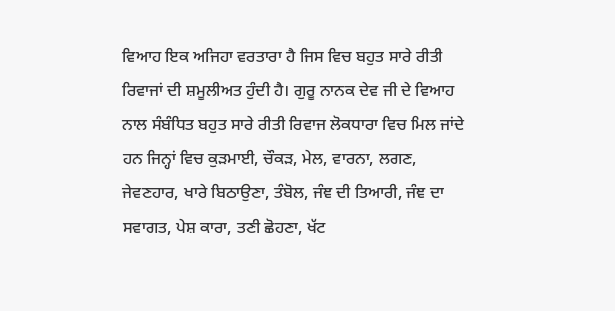ਵਿਆਹ ਇਕ ਅਜਿਹਾ ਵਰਤਾਰਾ ਹੈ ਜਿਸ ਵਿਚ ਬਹੁਤ ਸਾਰੇ ਰੀਤੀ ਰਿਵਾਜਾਂ ਦੀ ਸ਼ਮੂਲੀਅਤ ਹੁੰਦੀ ਹੈ। ਗੁਰੂ ਨਾਨਕ ਦੇਵ ਜੀ ਦੇ ਵਿਆਹ ਨਾਲ ਸੰਬੰਧਿਤ ਬਹੁਤ ਸਾਰੇ ਰੀਤੀ ਰਿਵਾਜ ਲੋਕਧਾਰਾ ਵਿਚ ਮਿਲ ਜਾਂਦੇ ਹਨ ਜਿਨ੍ਹਾਂ ਵਿਚ ਕੁੜਮਾਈ, ਚੌਕੜ, ਮੇਲ, ਵਾਰਨਾ, ਲਗਣ, ਜੇਵਣਹਾਰ, ਖਾਰੇ ਬਿਠਾਉਣਾ, ਤੰਬੋਲ, ਜੰਞ ਦੀ ਤਿਆਰੀ, ਜੰਞ ਦਾ ਸਵਾਗਤ, ਪੇਸ਼ ਕਾਰਾ, ਤਣੀ ਛੋਹਣਾ, ਖੱਟ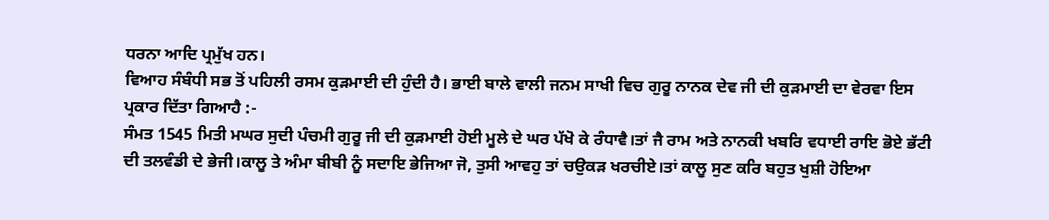ਧਰਨਾ ਆਦਿ ਪ੍ਰਮੁੱਖ ਹਨ।
ਵਿਆਹ ਸੰਬੰਧੀ ਸਭ ਤੋਂ ਪਹਿਲੀ ਰਸਮ ਕੁੜਮਾਈ ਦੀ ਹੁੰਦੀ ਹੈ। ਭਾਈ ਬਾਲੇ ਵਾਲੀ ਜਨਮ ਸਾਖੀ ਵਿਚ ਗੁਰੂ ਨਾਨਕ ਦੇਵ ਜੀ ਦੀ ਕੁੜਮਾਈ ਦਾ ਵੇਰਵਾ ਇਸ ਪ੍ਰਕਾਰ ਦਿੱਤਾ ਗਿਆਹੈ :-
ਸੰਮਤ 1545 ਮਿਤੀ ਮਘਰ ਸੁਦੀ ਪੰਚਮੀ ਗੁਰੂ ਜੀ ਦੀ ਕੁੜਮਾਈ ਹੋਈ ਮੂਲੇ ਦੇ ਘਰ ਪੱਖੋ ਕੇ ਰੰਧਾਵੈ।ਤਾਂ ਜੈ ਰਾਮ ਅਤੇ ਨਾਨਕੀ ਖਬਰਿ ਵਧਾਈ ਰਾਇ ਭੋਏ ਭੱਟੀ ਦੀ ਤਲਵੰਡੀ ਦੇ ਭੇਜੀ।ਕਾਲੂ ਤੇ ਅੰਮਾ ਬੀਬੀ ਨੂੰ ਸਦਾਇ ਭੇਜਿਆ ਜੋ, ਤੁਸੀ ਆਵਹੁ ਤਾਂ ਚਉਕੜ ਖਰਚੀਏ।ਤਾਂ ਕਾਲੂ ਸੁਣ ਕਰਿ ਬਹੁਤ ਖੁਸ਼ੀ ਹੋਇਆ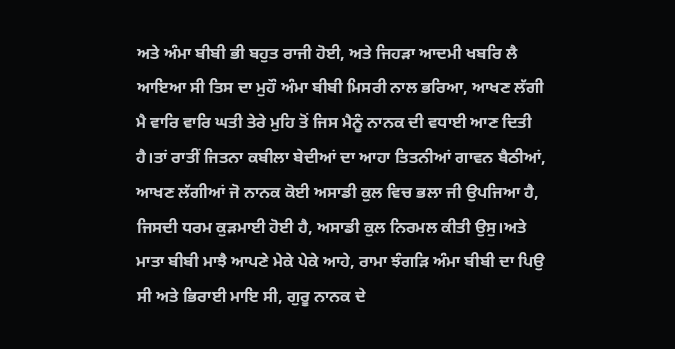ਅਤੇ ਅੰਮਾ ਬੀਬੀ ਭੀ ਬਹੁਤ ਰਾਜੀ ਹੋਈ, ਅਤੇ ਜਿਹੜਾ ਆਦਮੀ ਖਬਰਿ ਲੈ ਆਇਆ ਸੀ ਤਿਸ ਦਾ ਮੁਹੌ ਅੰਮਾ ਬੀਬੀ ਮਿਸਰੀ ਨਾਲ ਭਰਿਆ, ਆਖਣ ਲੱਗੀ ਮੈ ਵਾਰਿ ਵਾਰਿ ਘਤੀ ਤੇਰੇ ਮੁਹਿ ਤੋਂ ਜਿਸ ਮੈਨੂੰ ਨਾਨਕ ਦੀ ਵਧਾਈ ਆਣ ਦਿਤੀ ਹੈ।ਤਾਂ ਰਾਤੀਂ ਜਿਤਨਾ ਕਬੀਲਾ ਬੇਦੀਆਂ ਦਾ ਆਹਾ ਤਿਤਨੀਆਂ ਗਾਵਨ ਬੈਠੀਆਂ, ਆਖਣ ਲੱਗੀਆਂ ਜੋ ਨਾਨਕ ਕੋਈ ਅਸਾਡੀ ਕੁਲ ਵਿਚ ਭਲਾ ਜੀ ਉਪਜਿਆ ਹੈ, ਜਿਸਦੀ ਧਰਮ ਕੁੜਮਾਈ ਹੋਈ ਹੈ, ਅਸਾਡੀ ਕੁਲ ਨਿਰਮਲ ਕੀਤੀ ਉਸੁ।ਅਤੇ ਮਾਤਾ ਬੀਬੀ ਮਾਝੈ ਆਪਣੇ ਮੇਕੇ ਪੇਕੇ ਆਹੇ, ਰਾਮਾ ਝੰਗੜਿ ਅੰਮਾ ਬੀਬੀ ਦਾ ਪਿਉ ਸੀ ਅਤੇ ਭਿਰਾਈ ਮਾਇ ਸੀ, ਗੁਰੂ ਨਾਨਕ ਦੇ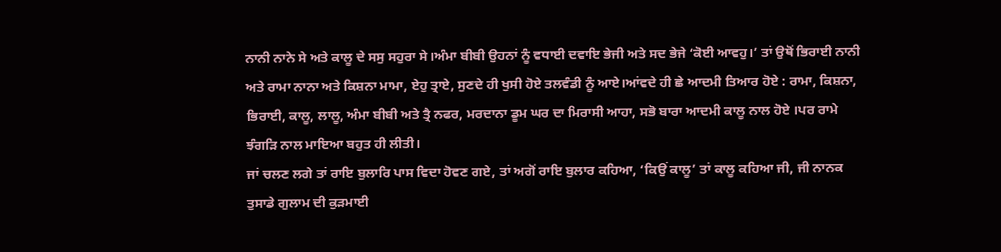ਨਾਨੀ ਨਾਨੇ ਸੇ ਅਤੇ ਕਾਲੂ ਦੇ ਸਸੁ ਸਹੁਰਾ ਸੇ।ਅੰਮਾ ਬੀਬੀ ਉਹਨਾਂ ਨੂੰ ਵਧਾਈ ਦਵਾਇ ਭੇਜੀ ਅਤੇ ਸਦ ਭੇਜੇ ‘ਕੋਈ ਆਵਹੁ।’ ਤਾਂ ਉਥੋਂ ਭਿਰਾਈ ਨਾਨੀ ਅਤੇ ਰਾਮਾ ਨਾਨਾ ਅਤੇ ਕਿਸ਼ਨਾ ਮਾਮਾ, ਏਹੁ ਤ੍ਰਾਏ, ਸੁਣਦੇ ਹੀ ਖੁਸੀ ਹੋਏ ਤਲਵੰਡੀ ਨੂੰ ਆਏ।ਆਂਵਦੇ ਹੀ ਛੇ ਆਦਮੀ ਤਿਆਰ ਹੋਏ : ਰਾਮਾ, ਕਿਸ਼ਨਾ, ਭਿਰਾਈ, ਕਾਲੂ, ਲਾਲੂ, ਅੰਮਾ ਬੀਬੀ ਅਤੇ ਤ੍ਰੈ ਨਫਰ, ਮਰਦਾਨਾ ਡੂਮ ਘਰ ਦਾ ਮਿਰਾਸੀ ਆਹਾ, ਸਭੋ ਬਾਰਾ ਆਦਮੀ ਕਾਲੂ ਨਾਲ ਹੋਏ ।ਪਰ ਰਾਮੇ ਝੰਗੜਿ ਨਾਲ ਮਾਇਆ ਬਹੁਤ ਹੀ ਲੀਤੀ।
ਜਾਂ ਚਲਣ ਲਗੇ ਤਾਂ ਰਾਇ ਬੁਲਾਰਿ ਪਾਸ ਵਿਦਾ ਹੋਵਣ ਗਏ, ਤਾਂ ਅਗੋਂ ਰਾਇ ਬੁਲਾਰ ਕਹਿਆ, ‘ਕਿਉਂ ਕਾਲੂ’ ਤਾਂ ਕਾਲੂ ਕਹਿਆ ਜੀ, ਜੀ ਨਾਨਕ ਤੁਸਾਡੇ ਗੁਲਾਮ ਦੀ ਕੁੜਮਾਈ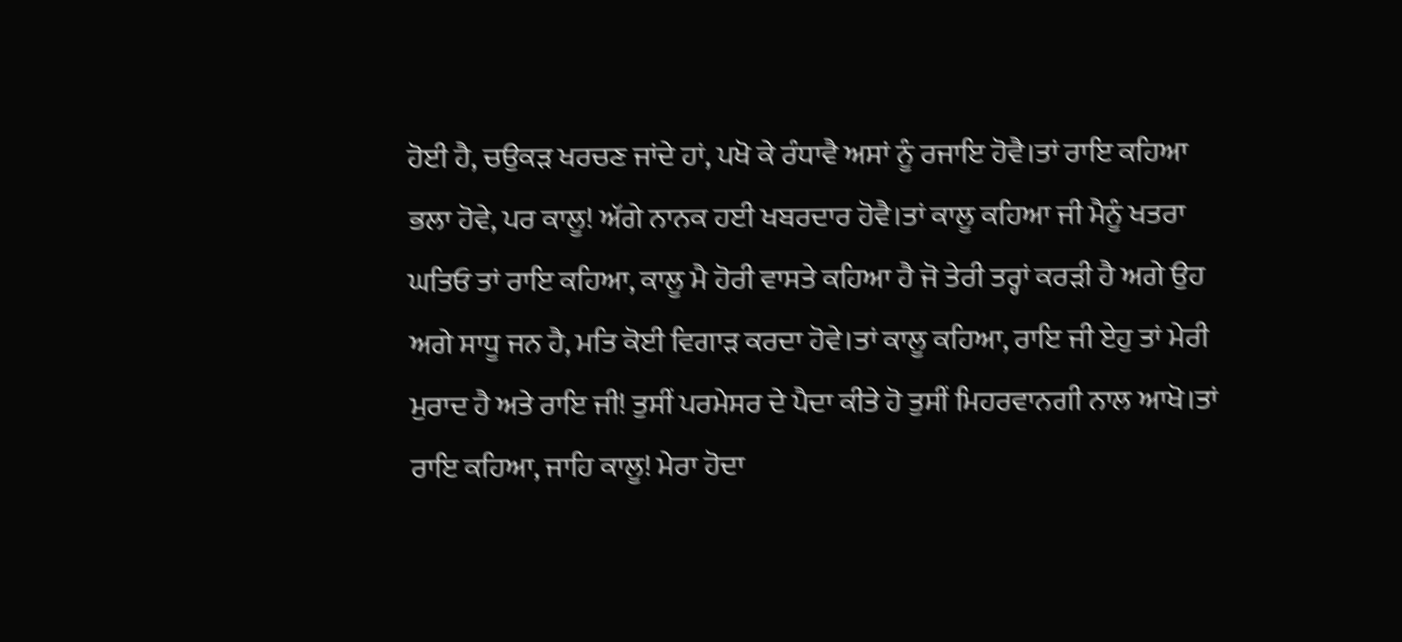ਹੋਈ ਹੈ, ਚਉਕੜ ਖਰਚਣ ਜਾਂਦੇ ਹਾਂ, ਪਖੋ ਕੇ ਰੰਧਾਵੈ ਅਸਾਂ ਨੂੰ ਰਜਾਇ ਹੋਵੈ।ਤਾਂ ਰਾਇ ਕਹਿਆ ਭਲਾ ਹੋਵੇ, ਪਰ ਕਾਲੂ! ਅੱਗੇ ਨਾਨਕ ਹਈ ਖਬਰਦਾਰ ਹੋਵੈ।ਤਾਂ ਕਾਲੂ ਕਹਿਆ ਜੀ ਮੈਨੂੰ ਖਤਰਾ ਘਤਿਓ ਤਾਂ ਰਾਇ ਕਹਿਆ, ਕਾਲੂ ਮੈ ਹੋਰੀ ਵਾਸਤੇ ਕਹਿਆ ਹੈ ਜੋ ਤੇਰੀ ਤਰ੍ਹਾਂ ਕਰੜੀ ਹੈ ਅਗੇ ਉਹ ਅਗੇ ਸਾਧੂ ਜਨ ਹੈ, ਮਤਿ ਕੋਈ ਵਿਗਾੜ ਕਰਦਾ ਹੋਵੇ।ਤਾਂ ਕਾਲੂ ਕਹਿਆ, ਰਾਇ ਜੀ ਏਹੁ ਤਾਂ ਮੇਰੀ ਮੁਰਾਦ ਹੈ ਅਤੇ ਰਾਇ ਜੀ! ਤੁਸੀਂ ਪਰਮੇਸਰ ਦੇ ਪੈਦਾ ਕੀਤੇ ਹੋ ਤੁਸੀਂ ਮਿਹਰਵਾਨਗੀ ਨਾਲ ਆਖੋ।ਤਾਂ ਰਾਇ ਕਹਿਆ, ਜਾਹਿ ਕਾਲੂ! ਮੇਰਾ ਹੋਦਾ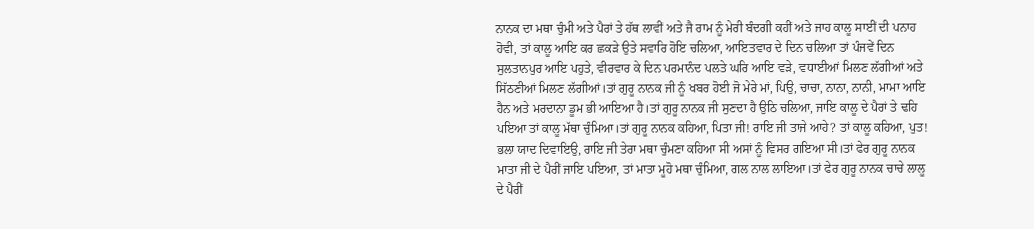ਨਾਨਕ ਦਾ ਮਥਾ ਚੁੰਮੀ ਅਤੇ ਪੈਰਾਂ ਤੇ ਹੱਥ ਲਾਵੀਂ ਅਤੇ ਜੈ ਰਾਮ ਨੂੰ ਮੇਰੀ ਬੰਦਗੀ ਕਹੀਂ ਅਤੇ ਜਾਹ ਕਾਲੂ ਸਾਈਂ ਦੀ ਪਨਾਹ ਹੋਵੀ, ਤਾਂ ਕਾਲੂ ਆਇ ਕਰ ਛਕੜੇ ਉਤੇ ਸਵਾਰਿ ਹੋਇ ਚਲਿਆ, ਆਇਤਵਾਰ ਦੇ ਦਿਨ ਚਲਿਆ ਤਾਂ ਪੰਜਵੇਂ ਦਿਨ ਸੁਲਤਾਨਪੁਰ ਆਇ ਪਹੁਤੇ, ਵੀਰਵਾਰ ਕੇ ਦਿਨ ਪਰਮਾਨੰਦ ਪਲਤੇ ਘਰਿ ਆਇ ਵੜੇ, ਵਧਾਈਆਂ ਮਿਲਣ ਲੱਗੀਆਂ ਅਤੇ ਸਿੱਠਣੀਆਂ ਮਿਲਣ ਲੱਗੀਆਂ।ਤਾਂ ਗੁਰੂ ਨਾਨਕ ਜੀ ਨੂੰ ਖਬਰ ਹੋਈ ਜੋ ਮੇਰੇ ਮਾਂ, ਪਿਉ, ਚਾਚਾ, ਨਾਨਾ, ਨਾਨੀ, ਮਾਮਾ ਆਇ ਹੈਨ ਅਤੇ ਮਰਦਾਨਾ ਡੂਮ ਭੀ ਆਇਆ ਹੈ।ਤਾਂ ਗੁਰੂ ਨਾਨਕ ਜੀ ਸੁਣਦਾ ਹੈ ਉਠਿ ਚਲਿਆ, ਜਾਇ ਕਾਲੂ ਦੇ ਪੈਰਾਂ ਤੇ ਢਹਿ ਪਇਆ ਤਾਂ ਕਾਲੂ ਮੱਥਾ ਚੁੰਮਿਆ।ਤਾਂ ਗੁਰੂ ਨਾਨਕ ਕਹਿਆ, ਪਿਤਾ ਜੀ! ਰਾਇ ਜੀ ਤਾਜੇ ਆਹੇ? ਤਾਂ ਕਾਲੂ ਕਹਿਆ, ਪੁਤ! ਭਲਾ ਯਾਦ ਦਿਵਾਇਉ, ਰਾਇ ਜੀ ਤੇਰਾ ਮਥਾ ਚੁੰਮਣਾ ਕਹਿਆ ਸੀ ਅਸਾਂ ਨੂੰ ਵਿਸਰ ਗਇਆ ਸੀ।ਤਾਂ ਫੇਰ ਗੁਰੂ ਨਾਨਕ ਮਾਤਾ ਜੀ ਦੇ ਪੈਰੀਂ ਜਾਇ ਪਇਆ, ਤਾਂ ਮਾਤਾ ਮੂਹੋ ਮਥਾ ਚੁੰਮਿਆ, ਗਲ ਨਾਲ ਲਾਇਆ।ਤਾਂ ਫੇਰ ਗੁਰੂ ਨਾਨਕ ਚਾਚੇ ਲਾਲੂ ਦੇ ਪੈਰੀਂ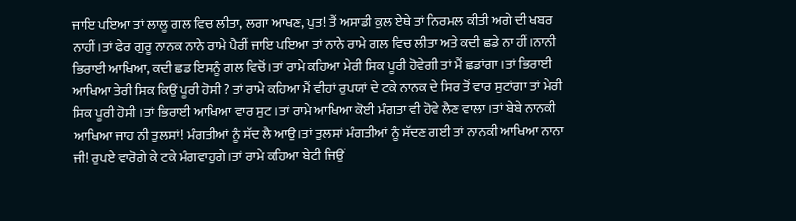ਜਾਇ ਪਇਆ ਤਾਂ ਲਾਲੂ ਗਲ ਵਿਚ ਲੀਤਾ, ਲਗਾ ਆਖਣ, ਪੁਤ! ਤੈਂ ਅਸਾਡੀ ਕੁਲ ਏਥੇ ਤਾਂ ਨਿਰਮਲ ਕੀਤੀ ਅਗੇ ਦੀ ਖਬਰ ਨਾਹੀਂ।ਤਾਂ ਫੇਰ ਗੁਰੂ ਨਾਨਕ ਨਾਨੇ ਰਾਮੇ ਪੈਰੀਂ ਜਾਇ ਪਇਆ ਤਾਂ ਨਾਨੇ ਰਾਮੇ ਗਲ ਵਿਚ ਲੀਤਾ ਅਤੇ ਕਦੀ ਛਡੇ ਨਾ ਹੀਂ।ਨਾਨੀ ਭਿਰਾਈ ਆਖਿਆ, ਕਦੀ ਛਡ ਇਸਨੂੰ ਗਲ ਵਿਚੋਂ।ਤਾਂ ਰਾਮੇ ਕਹਿਆ ਮੇਰੀ ਸਿਕ ਪੂਰੀ ਹੋਵੇਗੀ ਤਾਂ ਮੈਂ ਛਡਾਂਗਾ।ਤਾਂ ਭਿਰਾਈ ਆਖਿਆ ਤੇਰੀ ਸਿਕ ਕਿਉਂ ਪੂਰੀ ਹੋਸੀ ? ਤਾਂ ਰਾਮੇ ਕਹਿਆ ਮੈਂ ਵੀਹਾਂ ਰੁਪਯਾਂ ਦੇ ਟਕੇ ਨਾਨਕ ਦੇ ਸਿਰ ਤੋਂ ਵਾਰ ਸੁਟਾਂਗਾ ਤਾਂ ਮੇਰੀ ਸਿਕ ਪੂਰੀ ਹੋਸੀ ।ਤਾਂ ਭਿਰਾਈ ਆਖਿਆ ਵਾਰ ਸੁਟ।ਤਾਂ ਰਾਮੇ ਆਖਿਆ ਕੋਈ ਮੰਗਤਾ ਵੀ ਹੋਵੇ ਲੈਣ ਵਾਲਾ।ਤਾਂ ਬੇਬੇ ਨਾਨਕੀ ਆਖਿਆ ਜਾਹ ਨੀ ਤੁਲਸਾਂ! ਮੰਗਤੀਆਂ ਨੂੰ ਸੱਦ ਲੈ ਆਉ।ਤਾਂ ਤੁਲਸਾਂ ਮੰਗਤੀਆਂ ਨੂੰ ਸੱਦਣ ਗਈ ਤਾਂ ਨਾਨਕੀ ਆਖਿਆ ਨਾਨਾ ਜੀ! ਰੁਪਏ ਵਾਰੋਗੇ ਕੇ ਟਕੇ ਮੰਗਵਾਹੁਗੇ।ਤਾਂ ਰਾਮੇ ਕਹਿਆ ਬੇਟੀ ਜਿਉਂ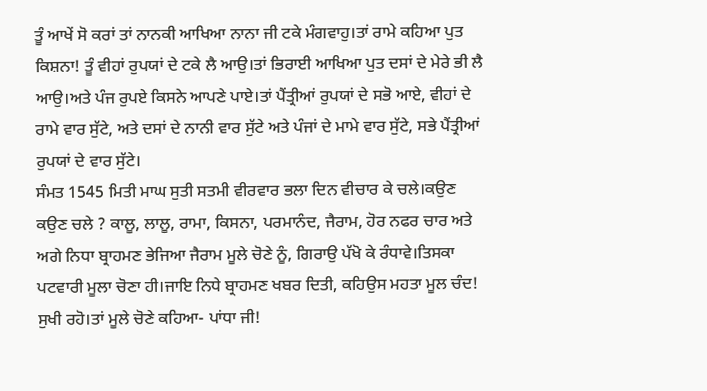ਤੂੰ ਆਖੇਂ ਸੋ ਕਰਾਂ ਤਾਂ ਨਾਨਕੀ ਆਖਿਆ ਨਾਨਾ ਜੀ ਟਕੇ ਮੰਗਵਾਹੁ।ਤਾਂ ਰਾਮੇ ਕਹਿਆ ਪੁਤ ਕਿਸ਼ਨਾ! ਤੂੰ ਵੀਹਾਂ ਰੁਪਯਾਂ ਦੇ ਟਕੇ ਲੈ ਆਉ।ਤਾਂ ਭਿਰਾਈ ਆਖਿਆ ਪੁਤ ਦਸਾਂ ਦੇ ਮੇਰੇ ਭੀ ਲੈ ਆਉ।ਅਤੇ ਪੰਜ ਰੁਪਏ ਕਿਸਨੇ ਆਪਣੇ ਪਾਏ।ਤਾਂ ਪੈਂਤ੍ਰੀਆਂ ਰੁਪਯਾਂ ਦੇ ਸਭੋ ਆਏ, ਵੀਹਾਂ ਦੇ ਰਾਮੇ ਵਾਰ ਸੁੱਟੇ, ਅਤੇ ਦਸਾਂ ਦੇ ਨਾਨੀ ਵਾਰ ਸੁੱਟੇ ਅਤੇ ਪੰਜਾਂ ਦੇ ਮਾਮੇ ਵਾਰ ਸੁੱਟੇ, ਸਭੇ ਪੈਂਤ੍ਰੀਆਂ ਰੁਪਯਾਂ ਦੇ ਵਾਰ ਸੁੱਟੇ।
ਸੰਮਤ 1545 ਮਿਤੀ ਮਾਘ ਸੁਤੀ ਸਤਮੀ ਵੀਰਵਾਰ ਭਲਾ ਦਿਨ ਵੀਚਾਰ ਕੇ ਚਲੇ।ਕਉਣ ਕਉਣ ਚਲੇ ? ਕਾਲੂ, ਲਾਲੂ, ਰਾਮਾ, ਕਿਸਨਾ, ਪਰਮਾਨੰਦ, ਜੈਰਾਮ, ਹੋਰ ਨਫਰ ਚਾਰ ਅਤੇ ਅਗੇ ਨਿਧਾ ਬ੍ਰਾਹਮਣ ਭੇਜਿਆ ਜੈਰਾਮ ਮੂਲੇ ਚੋਣੇ ਨੂੰ, ਗਿਰਾਉ ਪੱਖੋ ਕੇ ਰੰਧਾਵੇ।ਤਿਸਕਾ ਪਟਵਾਰੀ ਮੂਲਾ ਚੋਣਾ ਹੀ।ਜਾਇ ਨਿਧੇ ਬ੍ਰਾਹਮਣ ਖਬਰ ਦਿਤੀ, ਕਹਿਉਸ ਮਹਤਾ ਮੂਲ ਚੰਦ! ਸੁਖੀ ਰਹੋ।ਤਾਂ ਮੂਲੇ ਚੋਣੇ ਕਹਿਆ- ਪਾਂਧਾ ਜੀ!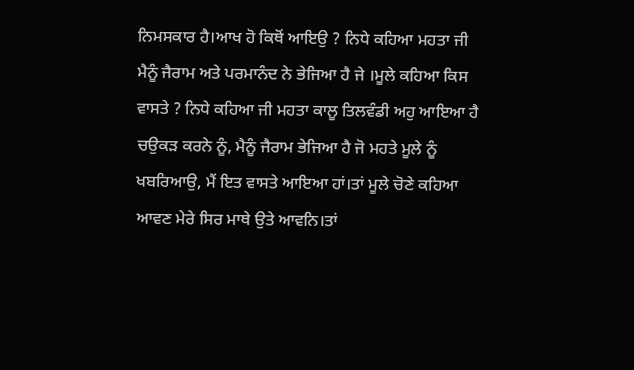ਨਿਮਸਕਾਰ ਹੈ।ਆਖ ਹੋ ਕਿਥੋਂ ਆਇਉ ? ਨਿਧੇ ਕਹਿਆ ਮਹਤਾ ਜੀ ਮੈਨੂੰ ਜੈਰਾਮ ਅਤੇ ਪਰਮਾਨੰਦ ਨੇ ਭੇਜਿਆ ਹੈ ਜੇ ।ਮੂਲੇ ਕਹਿਆ ਕਿਸ ਵਾਸਤੇ ? ਨਿਧੇ ਕਹਿਆ ਜੀ ਮਹਤਾ ਕਾਲੂ ਤਿਲਵੰਡੀ ਅਹੁ ਆਇਆ ਹੈ ਚਉਕੜ ਕਰਨੇ ਨੂੰ, ਮੈਨੂੰ ਜੈਰਾਮ ਭੇਜਿਆ ਹੈ ਜੋ ਮਹਤੇ ਮੂਲੇ ਨੂੰ ਖਬਰਿਆਉ, ਮੈਂ ਇਤ ਵਾਸਤੇ ਆਇਆ ਹਾਂ।ਤਾਂ ਮੂਲੇ ਚੋਣੇ ਕਹਿਆ ਆਵਣ ਮੇਰੇ ਸਿਰ ਮਾਥੇ ਉਤੇ ਆਵਨਿ।ਤਾਂ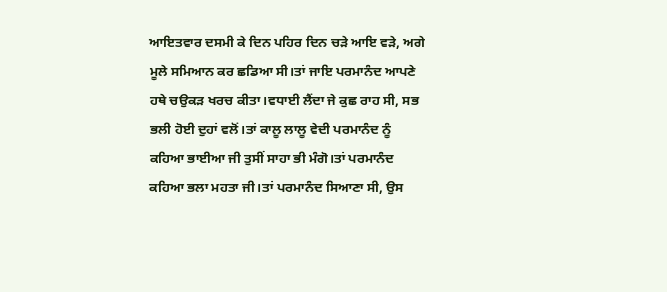ਆਇਤਵਾਰ ਦਸਮੀ ਕੇ ਦਿਨ ਪਹਿਰ ਦਿਨ ਚੜੇ ਆਇ ਵੜੇ, ਅਗੇ ਮੂਲੇ ਸਮਿਆਨ ਕਰ ਛਡਿਆ ਸੀ।ਤਾਂ ਜਾਇ ਪਰਮਾਨੰਦ ਆਪਣੇ ਹਥੇ ਚਉਕੜ ਖਰਚ ਕੀਤਾ।ਵਧਾਈ ਲੈਂਦਾ ਜੇ ਕੁਛ ਰਾਹ ਸੀ, ਸਭ ਭਲੀ ਹੋਈ ਦੁਹਾਂ ਵਲੋਂ।ਤਾਂ ਕਾਲੂ ਲਾਲੂ ਵੇਦੀ ਪਰਮਾਨੰਦ ਨੂੰ ਕਹਿਆ ਭਾਈਆ ਜੀ ਤੁਸੀਂ ਸਾਹਾ ਭੀ ਮੰਗੋ।ਤਾਂ ਪਰਮਾਨੰਦ ਕਹਿਆ ਭਲਾ ਮਹਤਾ ਜੀ।ਤਾਂ ਪਰਮਾਨੰਦ ਸਿਆਣਾ ਸੀ, ਉਸ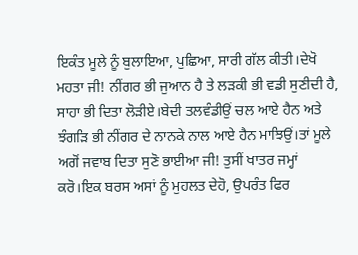ਇਕੰਤ ਮੂਲੇ ਨੂੰ ਬੁਲਾਇਆ, ਪੁਛਿਆ, ਸਾਰੀ ਗੱਲ ਕੀਤੀ।ਦੇਖੋ ਮਹਤਾ ਜੀ! ਨੀਂਗਰ ਭੀ ਜੁਆਨ ਹੈ ਤੇ ਲੜਕੀ ਭੀ ਵਡੀ ਸੁਣੀਦੀ ਹੈ, ਸਾਹਾ ਭੀ ਦਿਤਾ ਲੋੜੀਏ।ਬੇਦੀ ਤਲਵੰਡੀਉਂ ਚਲ ਆਏ ਹੈਨ ਅਤੇ ਝੰਗੜਿ ਭੀ ਨੀਂਗਰ ਦੇ ਨਾਨਕੇ ਨਾਲ ਆਏ ਹੈਨ ਮਾਝਿਉਂ।ਤਾਂ ਮੂਲੇ ਅਗੋਂ ਜਵਾਬ ਦਿਤਾ ਸੁਣੋ ਭਾਈਆ ਜੀ! ਤੁਸੀਂ ਖਾਤਰ ਜਮ੍ਹਾਂ ਕਰੋ।ਇਕ ਬਰਸ ਅਸਾਂ ਨੂੰ ਮੁਹਲਤ ਦੇਹੋ, ਉਪਰੰਤ ਫਿਰ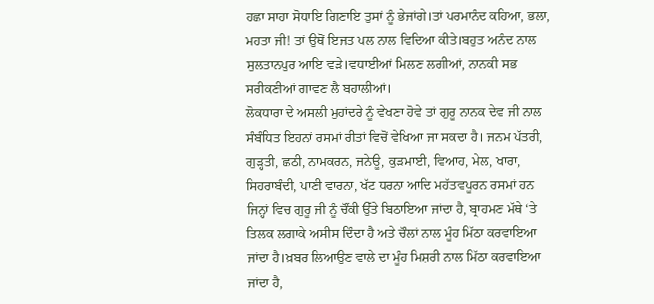ਹਛਾ ਸਾਹਾ ਸੋਧਾਇ ਗਿਣਾਇ ਤੁਸਾਂ ਨੂੰ ਭੇਜਾਂਗੇ।ਤਾਂ ਪਰਮਾਨੰਦ ਕਹਿਆ, ਭਲਾ, ਮਹਤਾ ਜੀ! ਤਾਂ ਉਥੋਂ ਇਜਤ ਪਲ ਨਾਲ ਵਿਦਿਆ ਕੀਤੇ।ਬਹੁਤ ਅਨੰਦ ਨਾਲ ਸੁਲਤਾਨਪੁਰ ਆਇ ਵੜੇ।ਵਧਾਈਆਂ ਮਿਲਣ ਲਗੀਆਂ, ਨਾਨਕੀ ਸਭ ਸਰੀਕਣੀਆਂ ਗਾਵਣ ਲੈ ਬਹਾਲੀਆਂ।
ਲੋਕਧਾਰਾ ਦੇ ਅਸਲੀ ਮੁਹਾਂਦਰੇ ਨੂੰ ਵੇਖਣਾ ਹੋਵੇ ਤਾਂ ਗੁਰੂ ਨਾਨਕ ਦੇਵ ਜੀ ਨਾਲ ਸੰਬੰਧਿਤ ਇਹਨਾਂ ਰਸਮਾਂ ਰੀਤਾਂ ਵਿਚੋਂ ਵੇਖਿਆ ਜਾ ਸਕਦਾ ਹੈ। ਜਨਮ ਪੱਤਰੀ, ਗੁੜ੍ਹਤੀ, ਛਠੀ, ਨਾਮਕਰਨ, ਜਨੇਊ, ਕੁੜਮਾਈ, ਵਿਆਹ, ਮੇਲ, ਖਾਰਾ, ਸਿਹਰਾਬੰਦੀ, ਪਾਣੀ ਵਾਰਨਾ, ਖੱਟ ਧਰਨਾ ਆਦਿ ਮਹੱਤਵਪੂਰਨ ਰਸਮਾਂ ਹਨ ਜਿਨ੍ਹਾਂ ਵਿਚ ਗੁਰੂ ਜੀ ਨੂੰ ਚੌਂਕੀ ਉੱਤੇ ਬਿਠਾਇਆ ਜਾਂਦਾ ਹੈ, ਬ੍ਰਾਹਮਣ ਮੱਥੇ ‘ਤੇ ਤਿਲਕ ਲਗਾਕੇ ਅਸੀਸ ਦਿੰਦਾ ਹੈ ਅਤੇ ਚੌਲਾਂ ਨਾਲ ਮੂੰਹ ਮਿੱਠਾ ਕਰਵਾਇਆ ਜਾਂਦਾ ਹੈ।ਖ਼ਬਰ ਲਿਆਉਣ ਵਾਲੇ ਦਾ ਮੂੰਹ ਮਿਸ਼ਰੀ ਨਾਲ ਮਿੱਠਾ ਕਰਵਾਇਆ ਜਾਂਦਾ ਹੈ,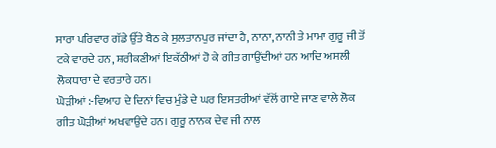ਸਾਰਾ ਪਰਿਵਾਰ ਗੱਡੇ ਉੱਤੇ ਬੈਠ ਕੇ ਸੁਲਤਾਨਪੁਰ ਜਾਂਦਾ ਹੈ, ਨਾਨਾ, ਨਾਨੀ ਤੇ ਮਾਮਾ ਗੁਰੂ ਜੀ ਤੋਂ ਟਕੇ ਵਾਰਦੇ ਹਨ, ਸ਼ਰੀਕਣੀਆਂ ਇਕੱਠੀਆਂ ਹੋ ਕੇ ਗੀਤ ਗਾਉਂਦੀਆਂ ਹਨ ਆਦਿ ਅਸਲੀ ਲੋਕਧਾਰਾ ਦੇ ਵਰਤਾਰੇ ਹਨ।
ਘੋੜੀਆਂ :-ਵਿਆਹ ਦੇ ਦਿਨਾਂ ਵਿਚ ਮੁੰਡੇ ਦੇ ਘਰ ਇਸਤਰੀਆਂ ਵੱਲੋਂ ਗਾਏ ਜਾਣ ਵਾਲੇ ਲੋਕ ਗੀਤ ਘੋੜੀਆਂ ਅਖਵਾਉਂਦੇ ਹਨ। ਗੁਰੂ ਨਾਨਕ ਦੇਵ ਜੀ ਨਾਲ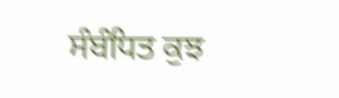ਸੰਬੰਧਿਤ ਕੁਝ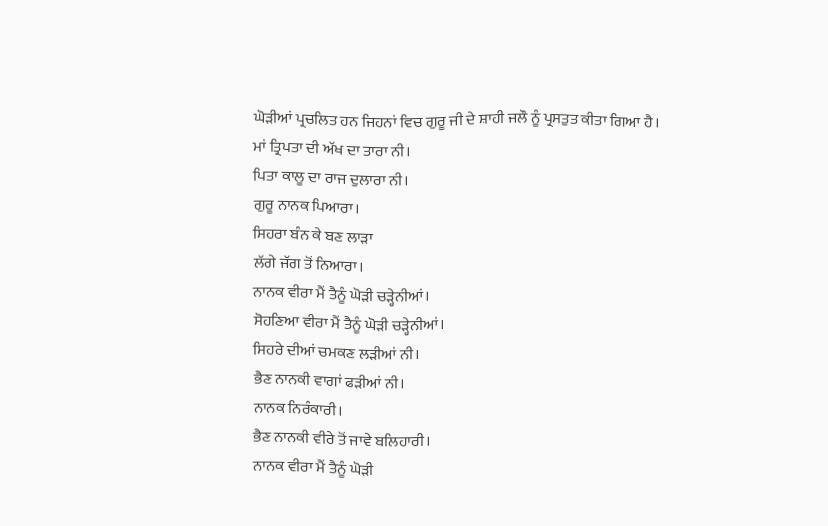ਘੋੜੀਆਂ ਪ੍ਰਚਲਿਤ ਹਨ ਜਿਹਨਾਂ ਵਿਚ ਗੁਰੂ ਜੀ ਦੇ ਸ਼ਾਹੀ ਜਲੌ ਨੂੰ ਪ੍ਰਸਤੁਤ ਕੀਤਾ ਗਿਆ ਹੈ।
ਮਾਂ ਤ੍ਰਿਪਤਾ ਦੀ ਅੱਖ ਦਾ ਤਾਰਾ ਨੀ।
ਪਿਤਾ ਕਾਲੂ ਦਾ ਰਾਜ ਦੁਲਾਰਾ ਨੀ।
ਗੁਰੂ ਨਾਨਕ ਪਿਆਰਾ।
ਸਿਹਰਾ ਬੰਨ ਕੇ ਬਣ ਲਾੜਾ
ਲੱਗੇ ਜੱਗ ਤੋਂ ਨਿਆਰਾ।
ਨਾਨਕ ਵੀਰਾ ਮੈਂ ਤੈਨੂੰ ਘੋੜੀ ਚੜ੍ਹੇਨੀਆਂ।
ਸੋਹਣਿਆ ਵੀਰਾ ਮੈਂ ਤੈਨੂੰ ਘੋੜੀ ਚੜ੍ਹੇਨੀਆਂ।
ਸਿਹਰੇ ਦੀਆਂ ਚਮਕਣ ਲੜੀਆਂ ਨੀ।
ਭੈਣ ਨਾਨਕੀ ਵਾਗਾਂ ਫੜੀਆਂ ਨੀ।
ਨਾਨਕ ਨਿਰੰਕਾਰੀ।
ਭੈਣ ਨਾਨਕੀ ਵੀਰੇ ਤੋਂ ਜਾਵੇ ਬਲਿਹਾਰੀ।
ਨਾਨਕ ਵੀਰਾ ਮੈਂ ਤੈਨੂੰ ਘੋੜੀ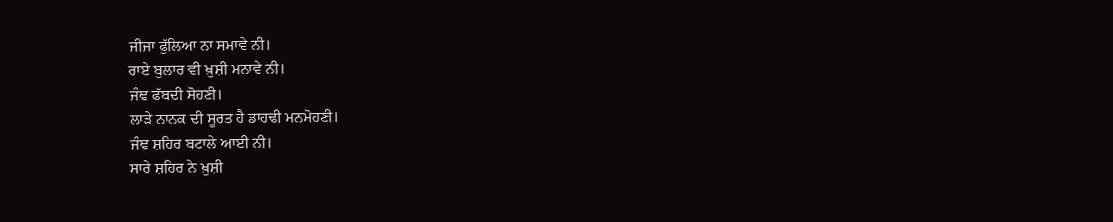ਜੀਜਾ ਫੁੱਲਿਆ ਨਾ ਸਮਾਵੇ ਨੀ।
ਰਾਏ ਬੁਲਾਰ ਵੀ ਖ਼ੁਸ਼ੀ ਮਨਾਵੇ ਨੀ।
ਜੰਞ ਫੱਬਦੀ ਸੋਹਣੀ।
ਲਾੜੇ ਨਾਨਕ ਦੀ ਸੂਰਤ ਹੈ ਡਾਹਢੀ ਮਨਮੋਹਣੀ।
ਜੰਞ ਸ਼ਹਿਰ ਬਟਾਲੇ ਆਈ ਨੀ।
ਸਾਰੇ ਸ਼ਹਿਰ ਨੇ ਖ਼ੁਸ਼ੀ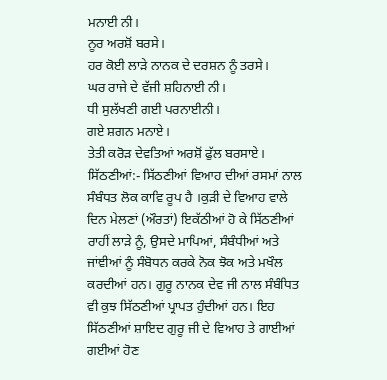ਮਨਾਈ ਨੀ।
ਨੂਰ ਅਰਸ਼ੋਂ ਬਰਸੇ।
ਹਰ ਕੋਈ ਲਾੜੇ ਨਾਨਕ ਦੇ ਦਰਸ਼ਨ ਨੂੰ ਤਰਸੇ।
ਘਰ ਰਾਜੇ ਦੇ ਵੱਜੀ ਸ਼ਹਿਨਾਈ ਨੀ।
ਧੀ ਸੁਲੱਖਣੀ ਗਈ ਪਰਨਾਈਨੀ।
ਗਏ ਸ਼ਗਨ ਮਨਾਏ।
ਤੇਤੀ ਕਰੋੜ ਦੇਵਤਿਆਂ ਅਰਸ਼ੋਂ ਫੁੱਲ ਬਰਸਾਏ।
ਸਿੱਠਣੀਆਂ:- ਸਿੱਠਣੀਆਂ ਵਿਆਹ ਦੀਆਂ ਰਸਮਾਂ ਨਾਲ ਸੰਬੰਧਤ ਲੋਕ ਕਾਵਿ ਰੂਪ ਹੈ ।ਕੁੜੀ ਦੇ ਵਿਆਹ ਵਾਲੇ ਦਿਨ ਮੇਲਣਾਂ (ਔਰਤਾਂ) ਇਕੱਠੀਆਂ ਹੋ ਕੇ ਸਿੱਠਣੀਆਂ ਰਾਹੀਂ ਲਾੜੇ ਨੂੰ, ਉਸਦੇ ਮਾਪਿਆਂ, ਸੰਬੰਧੀਆਂ ਅਤੇ ਜਾਂਞੀਆਂ ਨੂੰ ਸੰਬੋਧਨ ਕਰਕੇ ਨੋਕ ਝੋਕ ਅਤੇ ਮਖੌਲ ਕਰਦੀਆਂ ਹਨ। ਗੁਰੂ ਨਾਨਕ ਦੇਵ ਜੀ ਨਾਲ ਸੰਬੰਧਿਤ ਵੀ ਕੁਝ ਸਿੱਠਣੀਆਂ ਪ੍ਰਾਪਤ ਹੁੰਦੀਆਂ ਹਨ। ਇਹ ਸਿੱਠਣੀਆਂ ਸ਼ਾਇਦ ਗੁਰੂ ਜੀ ਦੇ ਵਿਆਹ ਤੇ ਗਾਈਆਂ ਗਈਆਂ ਹੋਣ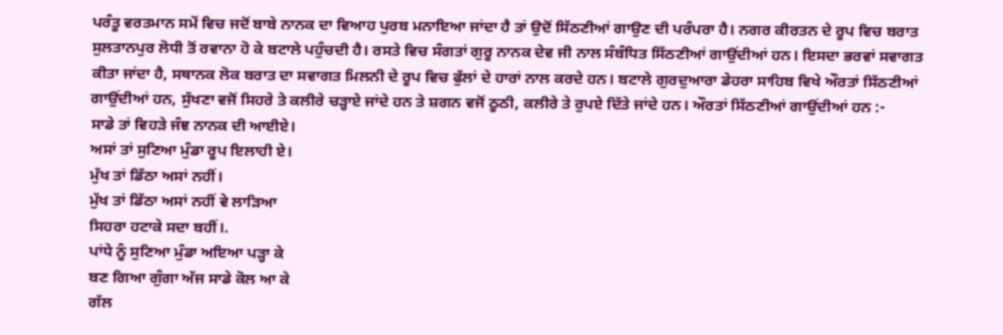ਪਰੰਤੂ ਵਰਤਮਾਨ ਸਮੇਂ ਵਿਚ ਜਦੋਂ ਬਾਬੇ ਨਾਨਕ ਦਾ ਵਿਆਹ ਪੁਰਬ ਮਨਾਇਆ ਜਾਂਦਾ ਹੈ ਤਾਂ ਉਦੋਂ ਸਿੱਠਣੀਆਂ ਗਾਉਣ ਦੀ ਪਰੰਪਰਾ ਹੈ। ਨਗਰ ਕੀਰਤਨ ਦੇ ਰੂਪ ਵਿਚ ਬਰਾਤ ਸੁਲਤਾਨਪੁਰ ਲੋਧੀ ਤੋਂ ਰਵਾਨਾ ਹੋ ਕੇ ਬਟਾਲੇ ਪਹੁੰਚਦੀ ਹੈ। ਰਸਤੇ ਵਿਚ ਸੰਗਤਾਂ ਗੁਰੂ ਨਾਨਕ ਦੇਵ ਜੀ ਨਾਲ ਸੰਬੰਧਿਤ ਸਿੱਠਣੀਆਂ ਗਾਉਂਦੀਆਂ ਹਨ। ਇਸਦਾ ਭਰਵਾਂ ਸਵਾਗਤ ਕੀਤਾ ਜਾਂਦਾ ਹੈ, ਸਥਾਨਕ ਲੋਕ ਬਰਾਤ ਦਾ ਸਵਾਗਤ ਮਿਲਨੀ ਦੇ ਰੂਪ ਵਿਚ ਫੁੱਲਾਂ ਦੇ ਹਾਰਾਂ ਨਾਲ ਕਰਦੇ ਹਨ। ਬਟਾਲੇ ਗੁਰਦੁਆਰਾ ਡੇਹਰਾ ਸਾਹਿਬ ਵਿਖੇ ਔਰਤਾਂ ਸਿੱਠਣੀਆਂ ਗਾਉਂਦੀਆਂ ਹਨ, ਸੁੱਖਣਾ ਵਜੋਂ ਸਿਹਰੇ ਤੇ ਕਲੀਰੇ ਚੜ੍ਹਾਏ ਜਾਂਦੇ ਹਨ ਤੇ ਸ਼ਗਨ ਵਜੋਂ ਠੂਠੀ, ਕਲੀਰੇ ਤੇ ਰੁਪਏ ਦਿੱਤੇ ਜਾਂਦੇ ਹਨ। ਔਰਤਾਂ ਸਿੱਠਣੀਆਂ ਗਾਉਂਦੀਆਂ ਹਨ :-
ਸਾਡੇ ਤਾਂ ਵਿਹੜੇ ਜੰਞ ਨਾਨਕ ਦੀ ਆਈਏ।
ਅਸਾਂ ਤਾਂ ਸੁਣਿਆ ਮੁੰਡਾ ਰੂਪ ਇਲਾਹੀ ਏ।
ਮੁੱਖ ਤਾਂ ਡਿੱਠਾ ਅਸਾਂ ਨਹੀਂ।
ਮੁੱਖ ਤਾਂ ਡਿੱਠਾ ਅਸਾਂ ਨਹੀਂ ਵੇ ਲਾੜਿਆ
ਸਿਹਰਾ ਹਟਾਕੇ ਸਦਾ ਬਹੀਂ।.
ਪਾਂਧੇ ਨੂੰ ਸੁਣਿਆ ਮੁੰਡਾ ਅਇਆ ਪੜ੍ਹਾ ਕੇ
ਬਣ ਗਿਆ ਗੁੰਗਾ ਅੱਜ ਸਾਡੇ ਕੋਲ ਆ ਕੇ
ਗੱਲ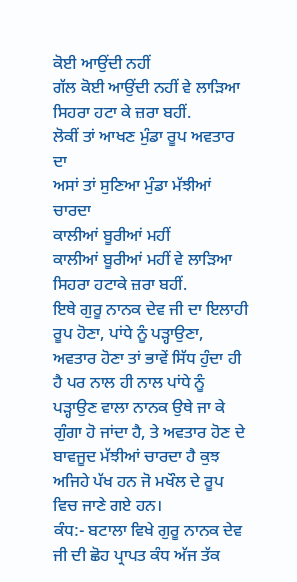ਕੋਈ ਆਉਂਦੀ ਨਹੀਂ
ਗੱਲ ਕੋਈ ਆਉਂਦੀ ਨਹੀਂ ਵੇ ਲਾੜਿਆ
ਸਿਹਰਾ ਹਟਾ ਕੇ ਜ਼ਰਾ ਬਹੀਂ.
ਲੋਕੀਂ ਤਾਂ ਆਖਣ ਮੁੰਡਾ ਰੂਪ ਅਵਤਾਰ ਦਾ
ਅਸਾਂ ਤਾਂ ਸੁਣਿਆ ਮੁੰਡਾ ਮੱਝੀਆਂ ਚਾਰਦਾ
ਕਾਲੀਆਂ ਬੂਰੀਆਂ ਮਹੀਂ
ਕਾਲੀਆਂ ਬੂਰੀਆਂ ਮਹੀਂ ਵੇ ਲਾੜਿਆ
ਸਿਹਰਾ ਹਟਾਕੇ ਜ਼ਰਾ ਬਹੀਂ.
ਇਥੇ ਗੁਰੂ ਨਾਨਕ ਦੇਵ ਜੀ ਦਾ ਇਲਾਹੀ ਰੂਪ ਹੋਣਾ, ਪਾਂਧੇ ਨੂੰ ਪੜ੍ਹਾਉਣਾ, ਅਵਤਾਰ ਹੋਣਾ ਤਾਂ ਭਾਵੇਂ ਸਿੱਧ ਹੁੰਦਾ ਹੀ ਹੈ ਪਰ ਨਾਲ ਹੀ ਨਾਲ ਪਾਂਧੇ ਨੂੰ ਪੜ੍ਹਾਉਣ ਵਾਲਾ ਨਾਨਕ ਉਥੇ ਜਾ ਕੇ ਗੁੰਗਾ ਹੋ ਜਾਂਦਾ ਹੈ, ਤੇ ਅਵਤਾਰ ਹੋਣ ਦੇ ਬਾਵਜੂਦ ਮੱਝੀਆਂ ਚਾਰਦਾ ਹੈ ਕੁਝ ਅਜਿਹੇ ਪੱਖ ਹਨ ਜੋ ਮਖੌਲ ਦੇ ਰੂਪ ਵਿਚ ਜਾਣੇ ਗਏ ਹਨ।
ਕੰਧ:- ਬਟਾਲਾ ਵਿਖੇ ਗੁਰੂ ਨਾਨਕ ਦੇਵ ਜੀ ਦੀ ਛੋਹ ਪ੍ਰਾਪਤ ਕੰਧ ਅੱਜ ਤੱਕ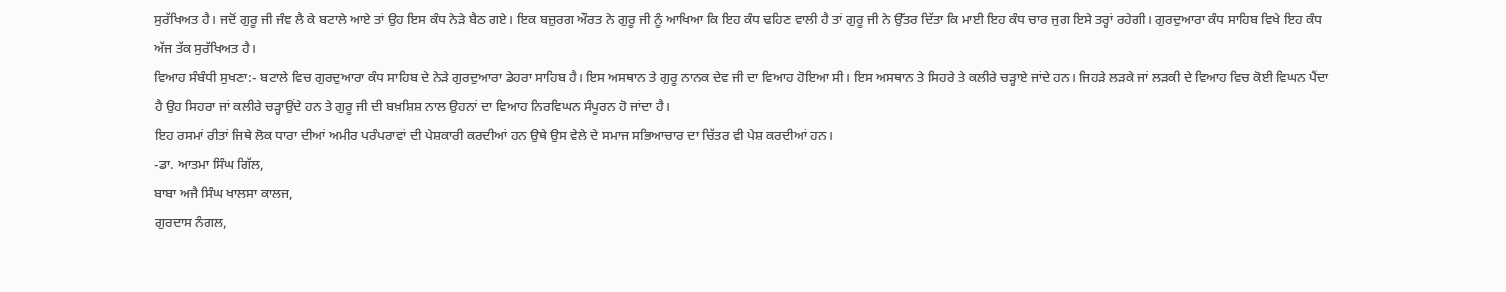ਸੁਰੱਖਿਅਤ ਹੈ। ਜਦੋਂ ਗੁਰੂ ਜੀ ਜੰਞ ਲੈ ਕੇ ਬਟਾਲੇ ਆਏ ਤਾਂ ਉਹ ਇਸ ਕੰਧ ਨੇੜੇ ਬੈਠ ਗਏ। ਇਕ ਬਜ਼ੁਰਗ ਔਰਤ ਨੇ ਗੁਰੂ ਜੀ ਨੂੰ ਆਖਿਆ ਕਿ ਇਹ ਕੰਧ ਢਹਿਣ ਵਾਲੀ ਹੈ ਤਾਂ ਗੁਰੂ ਜੀ ਨੇ ਉੱਤਰ ਦਿੱਤਾ ਕਿ ਮਾਈ ਇਹ ਕੰਧ ਚਾਰ ਜੁਗ ਇਸੇ ਤਰ੍ਹਾਂ ਰਹੇਗੀ। ਗੁਰਦੁਆਰਾ ਕੰਧ ਸਾਹਿਬ ਵਿਖੇ ਇਹ ਕੰਧ ਅੱਜ ਤੱਕ ਸੁਰੱਖਿਅਤ ਹੈ।
ਵਿਆਹ ਸੰਬੰਧੀ ਸੁਖਣਾ:- ਬਟਾਲੇ ਵਿਚ ਗੁਰਦੁਆਰਾ ਕੰਧ ਸਾਹਿਬ ਦੇ ਨੇੜੇ ਗੁਰਦੁਆਰਾ ਡੇਹਰਾ ਸਾਹਿਬ ਹੈ। ਇਸ ਅਸਥਾਨ ਤੇ ਗੁਰੂ ਨਾਨਕ ਦੇਵ ਜੀ ਦਾ ਵਿਆਹ ਹੋਇਆ ਸੀ। ਇਸ ਅਸਥਾਨ ਤੇ ਸਿਹਰੇ ਤੇ ਕਲੀਰੇ ਚੜ੍ਹਾਏ ਜਾਂਦੇ ਹਨ। ਜਿਹੜੇ ਲੜਕੇ ਜਾਂ ਲੜਕੀ ਦੇ ਵਿਆਹ ਵਿਚ ਕੋਈ ਵਿਘਨ ਪੈਂਦਾ ਹੈ ਉਹ ਸਿਹਰਾ ਜਾਂ ਕਲੀਰੇ ਚੜ੍ਹਾਉਂਦੇ ਹਨ ਤੇ ਗੁਰੂ ਜੀ ਦੀ ਬਖ਼ਸ਼ਿਸ਼ ਨਾਲ ਉਹਨਾਂ ਦਾ ਵਿਆਹ ਨਿਰਵਿਘਨ ਸੰਪੂਰਨ ਹੋ ਜਾਂਦਾ ਹੈ।
ਇਹ ਰਸਮਾਂ ਰੀਤਾਂ ਜਿਥੇ ਲੋਕ ਧਾਰਾ ਦੀਆਂ ਅਮੀਰ ਪਰੰਪਰਾਵਾਂ ਦੀ ਪੇਸ਼ਕਾਰੀ ਕਰਦੀਆਂ ਹਨ ਉਥੇ ਉਸ ਵੇਲੇ ਦੇ ਸਮਾਜ ਸਭਿਆਚਾਰ ਦਾ ਚਿੱਤਰ ਵੀ ਪੇਸ਼ ਕਰਦੀਆਂ ਹਨ।
-ਡਾ. ਆਤਮਾ ਸਿੰਘ ਗਿੱਲ,
ਬਾਬਾ ਅਜੈ ਸਿੰਘ ਖਾਲਸਾ ਕਾਲਜ,
ਗੁਰਦਾਸ ਨੰਗਲ,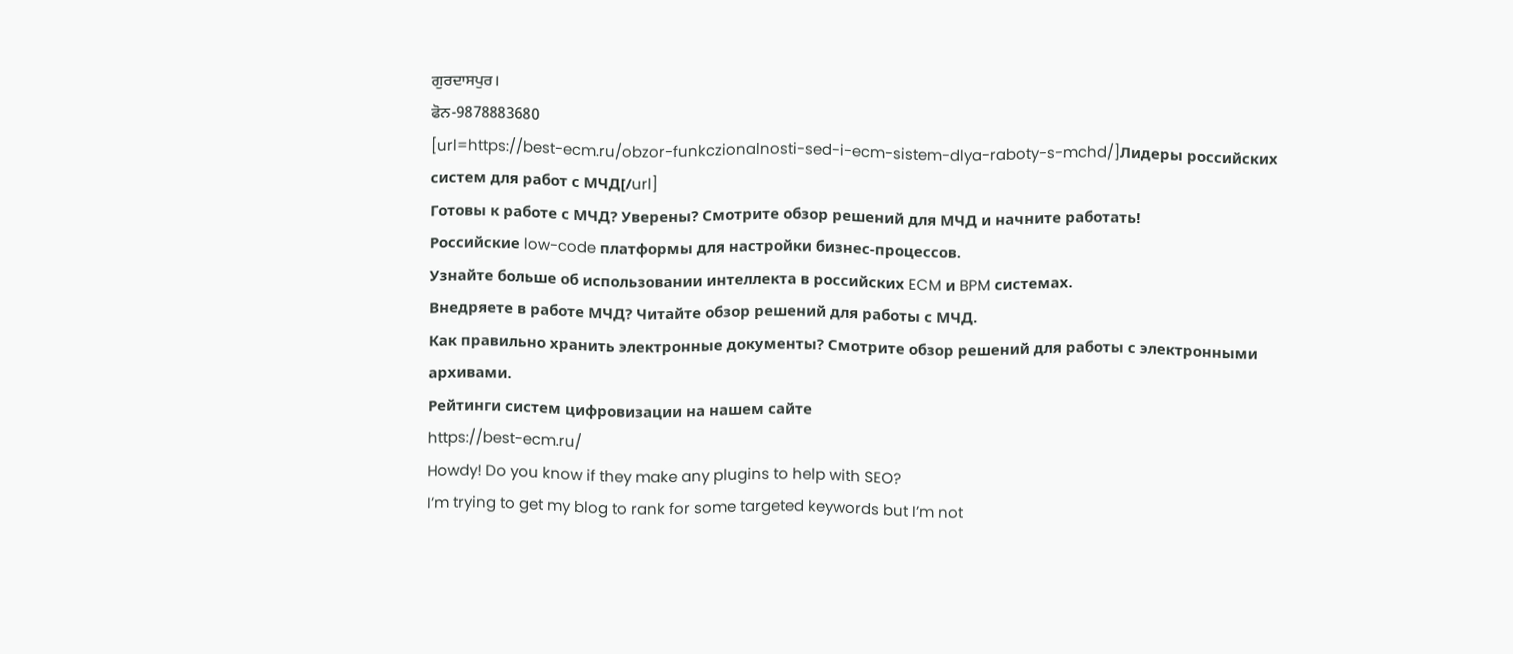ਗੁਰਦਾਸਪੁਰ।
ਫੋਨ-9878883680
[url=https://best-ecm.ru/obzor-funkczionalnosti-sed-i-ecm-sistem-dlya-raboty-s-mchd/]Лидеры российских систем для работ с МЧД[/url]
Готовы к работе с МЧД? Уверены? Смотрите обзор решений для МЧД и начните работать!
Российские low-code платформы для настройки бизнес-процессов.
Узнайте больше об использовании интеллекта в российских ECM и BPM системах.
Внедряете в работе МЧД? Читайте обзор решений для работы с МЧД.
Как правильно хранить электронные документы? Смотрите обзор решений для работы с электронными архивами.
Рейтинги систем цифровизации на нашем сайте
https://best-ecm.ru/
Howdy! Do you know if they make any plugins to help with SEO?
I’m trying to get my blog to rank for some targeted keywords but I’m not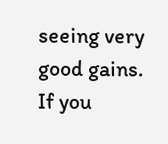seeing very good gains.
If you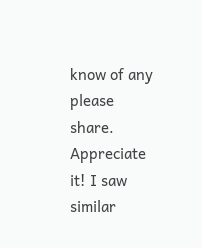know of any please share. Appreciate
it! I saw similar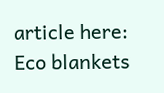article here: Eco blankets